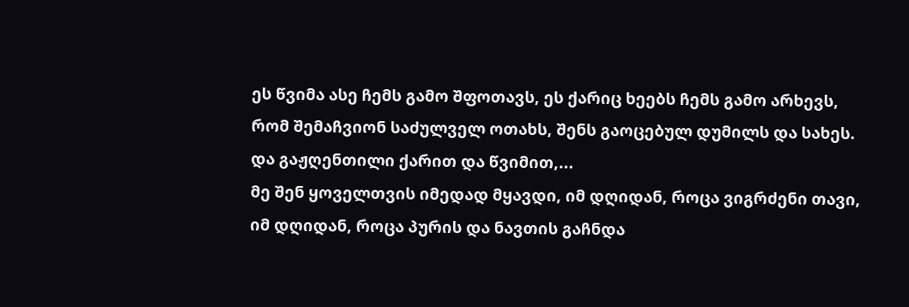ეს წვიმა ასე ჩემს გამო შფოთავს, ეს ქარიც ხეებს ჩემს გამო არხევს, რომ შემაჩვიონ საძულველ ოთახს, შენს გაოცებულ დუმილს და სახეს. და გაჟღენთილი ქარით და წვიმით,...
მე შენ ყოველთვის იმედად მყავდი, იმ დღიდან, როცა ვიგრძენი თავი, იმ დღიდან, როცა პურის და ნავთის გაჩნდა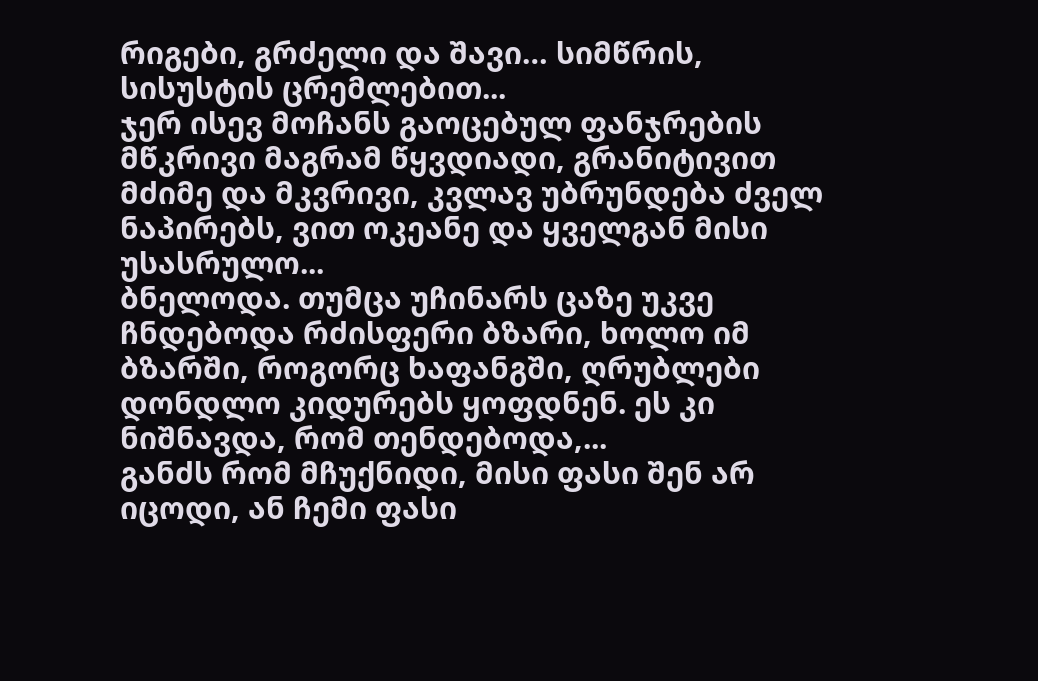რიგები, გრძელი და შავი… სიმწრის, სისუსტის ცრემლებით...
ჯერ ისევ მოჩანს გაოცებულ ფანჯრების მწკრივი მაგრამ წყვდიადი, გრანიტივით მძიმე და მკვრივი, კვლავ უბრუნდება ძველ ნაპირებს, ვით ოკეანე და ყველგან მისი უსასრულო...
ბნელოდა. თუმცა უჩინარს ცაზე უკვე ჩნდებოდა რძისფერი ბზარი, ხოლო იმ ბზარში, როგორც ხაფანგში, ღრუბლები დონდლო კიდურებს ყოფდნენ. ეს კი ნიშნავდა, რომ თენდებოდა,...
განძს რომ მჩუქნიდი, მისი ფასი შენ არ იცოდი, ან ჩემი ფასი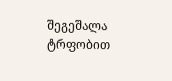შეგეშალა ტრფობით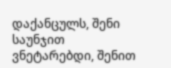დაქანცულს, შენი საუნჯით ვნეტარებდი, შენით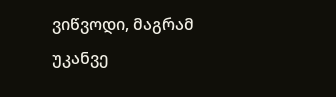ვიწვოდი, მაგრამ უკანვე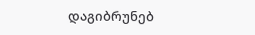დაგიბრუნებ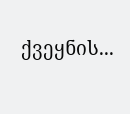ქვეყნის...